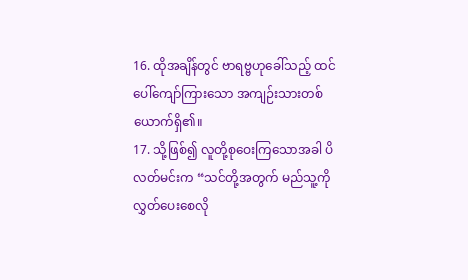16. ထိုအချိန်တွင် ဗာရဗ္ဗဟုခေါ်သည့် ထင်ပေါ်ကျော်ကြားသော အကျဉ်းသားတစ်ယောက်ရှိ၏။
17. သို့ဖြစ်၍ လူတို့စုဝေးကြသောအခါ ပိလတ်မင်းက “သင်တို့အတွက် မည်သူ့ကိုလွှတ်ပေးစေလို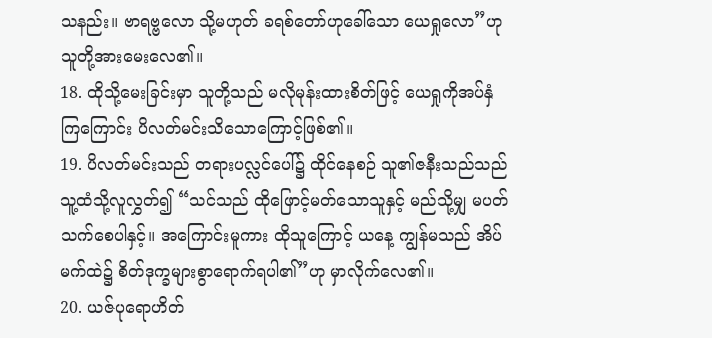သနည်း။ ဗာရဗ္ဗလော သို့မဟုတ် ခရစ်တော်ဟုခေါ်သော ယေရှုလော”ဟု သူတို့အားမေးလေ၏။
18. ထိုသို့မေးခြင်းမှာ သူတို့သည် မလိုမုန်းထားစိတ်ဖြင့် ယေရှုကိုအပ်နှံကြကြောင်း ပိလတ်မင်းသိသောကြောင့်ဖြစ်၏။
19. ပိလတ်မင်းသည် တရားပလ္လင်ပေါ်၌ ထိုင်နေစဉ် သူ၏ဇနီးသည်သည် သူ့ထံသို့လူလွှတ်၍ “သင်သည် ထိုဖြောင့်မတ်သောသူနှင့် မည်သို့မျှ မပတ်သက်စေပါနှင့်။ အကြောင်းမူကား ထိုသူကြောင့် ယနေ့ ကျွန်မသည် အိပ်မက်ထဲ၌ စိတ်ဒုက္ခများစွာရောက်ရပါ၏”ဟု မှာလိုက်လေ၏။
20. ယဇ်ပုရောဟိတ်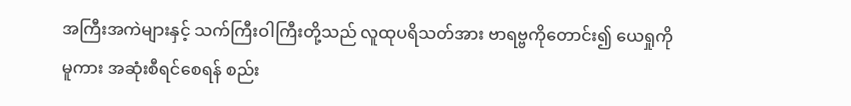အကြီးအကဲများနှင့် သက်ကြီးဝါကြီးတို့သည် လူထုပရိသတ်အား ဗာရဗ္ဗကိုတောင်း၍ ယေရှုကိုမူကား အဆုံးစီရင်စေရန် စည်း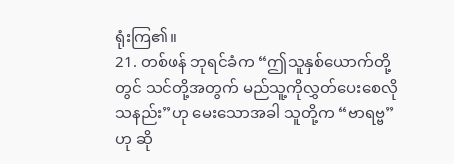ရုံးကြ၏။
21. တစ်ဖန် ဘုရင်ခံက “ဤသူနှစ်ယောက်တို့တွင် သင်တို့အတွက် မည်သူ့ကိုလွှတ်ပေးစေလိုသနည်း”ဟု မေးသောအခါ သူတို့က “ဗာရဗ္ဗ”ဟု ဆို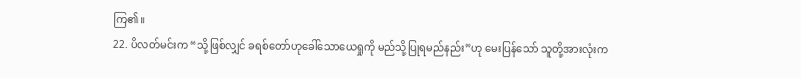ကြ၏။
22. ပိလတ်မင်းက “သို့ဖြစ်လျှင် ခရစ်တော်ဟုခေါ်သောယေရှုကို မည်သို့ပြုရမည်နည်း”ဟု မေးပြန်သော် သူတို့အားလုံးက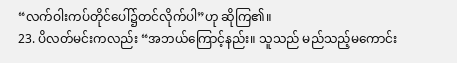“လက်ဝါးကပ်တိုင်ပေါ်၌တင်လိုက်ပါ”ဟု ဆိုကြ၏။
23. ပိလတ်မင်းကလည်း “အဘယ်ကြောင့်နည်း။ သူသည် မည်သည့်မကောင်း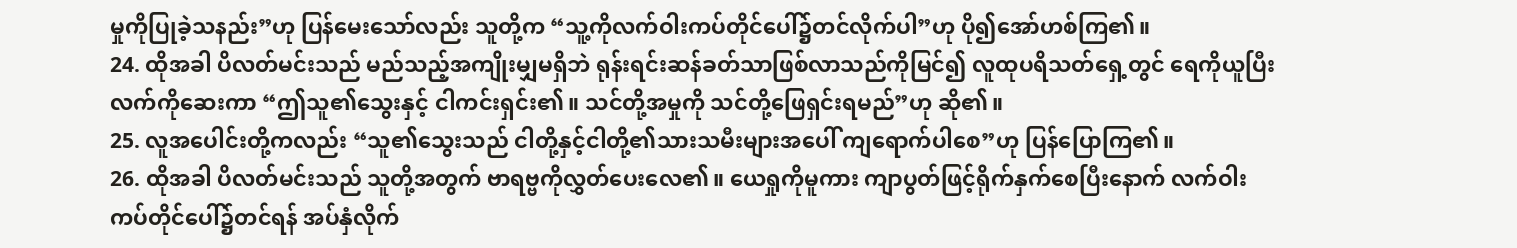မှုကိုပြုခဲ့သနည်း”ဟု ပြန်မေးသော်လည်း သူတို့က “သူ့ကိုလက်ဝါးကပ်တိုင်ပေါ်၌တင်လိုက်ပါ”ဟု ပို၍အော်ဟစ်ကြ၏။
24. ထိုအခါ ပိလတ်မင်းသည် မည်သည့်အကျိုးမျှမရှိဘဲ ရုန်းရင်းဆန်ခတ်သာဖြစ်လာသည်ကိုမြင်၍ လူထုပရိသတ်ရှေ့တွင် ရေကိုယူပြီး လက်ကိုဆေးကာ “ဤသူ၏သွေးနှင့် ငါကင်းရှင်း၏။ သင်တို့အမှုကို သင်တို့ဖြေရှင်းရမည်”ဟု ဆို၏။
25. လူအပေါင်းတို့ကလည်း “သူ၏သွေးသည် ငါတို့နှင့်ငါတို့၏သားသမီးများအပေါ် ကျရောက်ပါစေ”ဟု ပြန်ပြောကြ၏။
26. ထိုအခါ ပိလတ်မင်းသည် သူတို့အတွက် ဗာရဗ္ဗကိုလွှတ်ပေးလေ၏။ ယေရှုကိုမူကား ကျာပွတ်ဖြင့်ရိုက်နှက်စေပြီးနောက် လက်ဝါးကပ်တိုင်ပေါ်၌တင်ရန် အပ်နှံလိုက်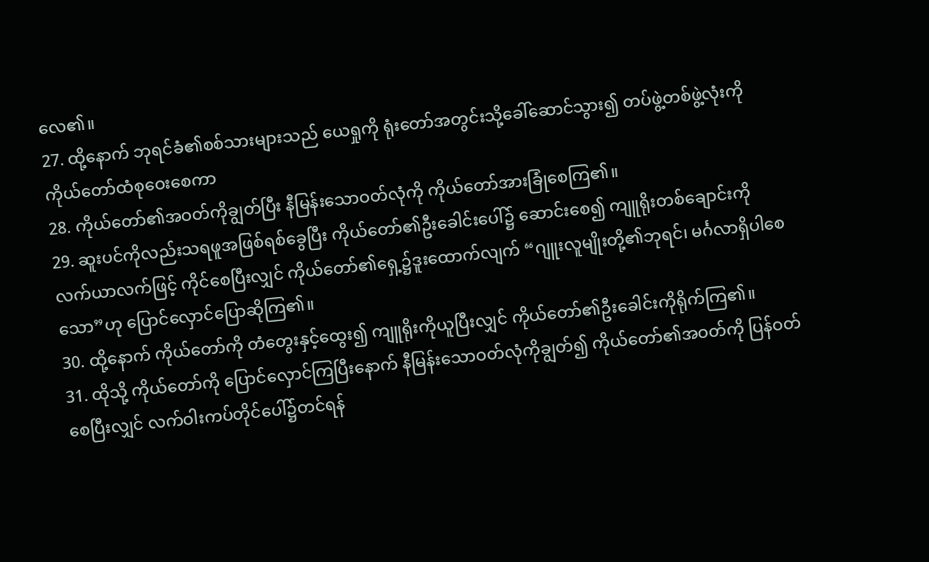လေ၏။
27. ထို့နောက် ဘုရင်ခံ၏စစ်သားများသည် ယေရှုကို ရုံးတော်အတွင်းသို့ခေါ်ဆောင်သွား၍ တပ်ဖွဲ့တစ်ဖွဲ့လုံးကို ကိုယ်တော်ထံစုဝေးစေကာ
28. ကိုယ်တော်၏အဝတ်ကိုချွတ်ပြီး နီမြန်းသောဝတ်လုံကို ကိုယ်တော်အားခြုံစေကြ၏။
29. ဆူးပင်ကိုလည်းသရဖူအဖြစ်ရစ်ခွေပြီး ကိုယ်တော်၏ဦးခေါင်းပေါ်၌ ဆောင်းစေ၍ ကျူရိုးတစ်ချောင်းကို လက်ယာလက်ဖြင့် ကိုင်စေပြီးလျှင် ကိုယ်တော်၏ရှေ့၌ဒူးထောက်လျက် “ဂျူးလူမျိုးတို့၏ဘုရင်၊ မင်္ဂလာရှိပါစေသော”ဟု ပြောင်လှောင်ပြောဆိုကြ၏။
30. ထို့နောက် ကိုယ်တော်ကို တံတွေးနှင့်ထွေး၍ ကျူရိုးကိုယူပြီးလျှင် ကိုယ်တော်၏ဦးခေါင်းကိုရိုက်ကြ၏။
31. ထိုသို့ ကိုယ်တော်ကို ပြောင်လှောင်ကြပြီးနောက် နီမြန်းသောဝတ်လုံကိုချွတ်၍ ကိုယ်တော်၏အဝတ်ကို ပြန်ဝတ်စေပြီးလျှင် လက်ဝါးကပ်တိုင်ပေါ်၌တင်ရန်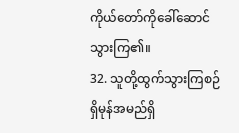ကိုယ်တော်ကိုခေါ်ဆောင်သွားကြ၏။
32. သူတို့ထွက်သွားကြစဉ် ရှိမုန်အမည်ရှိ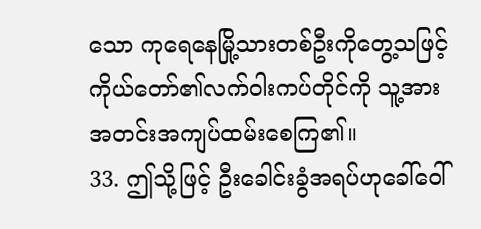သော ကုရေနေမြို့သားတစ်ဦးကိုတွေ့သဖြင့် ကိုယ်တော်၏လက်ဝါးကပ်တိုင်ကို သူ့အား အတင်းအကျပ်ထမ်းစေကြ၏။
33. ဤသို့ဖြင့် ဦးခေါင်းခွံအရပ်ဟုခေါ်ဝေါ်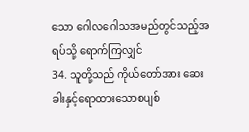သော ဂေါလဂေါသအမည်တွင်သည့်အရပ်သို့ ရောက်ကြလျှင်
34. သူတို့သည် ကိုယ်တော်အား ဆေးခါးနှင့်ရောထားသောစပျစ်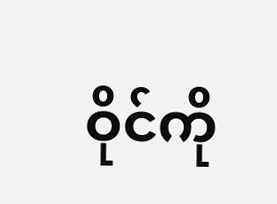ဝိုင်ကို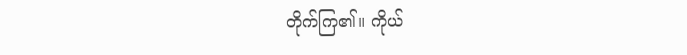တိုက်ကြ၏။ ကိုယ်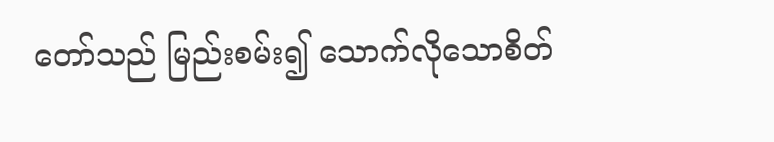တော်သည် မြည်းစမ်း၍ သောက်လိုသောစိတ်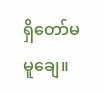ရှိတော်မမူချေ။